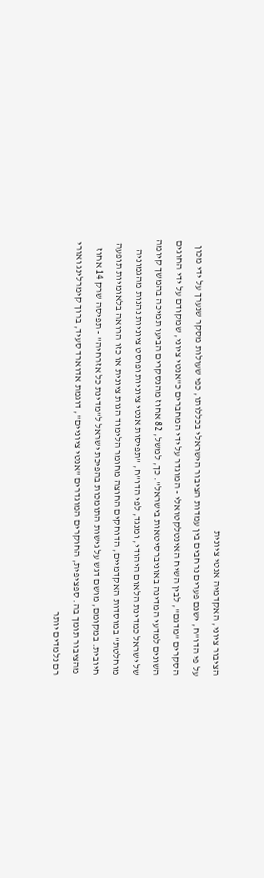הציבור ציוני, האקדמיה אנטי ציונית
על פי הדו"ח, ישנם פערים נרחבים בין עמדות הציבור הישראלי בכללותו, כפי שעולות מסקר שנערך על ידי מכון הסקרים "מדגם", לבין השיח האינטלקטואלי - המוגדר על ידי המחברים כ"אנטי ציוני, שמקודם על ידי החוגים השונים למדעי המדינה באוניברסיטאות בישראל". כך, למשל, 82 אחוז מהנסקרים הביעו תמיכה בהמשך קיומה של ישראל כמדינת הלאום היהודי, ומנגד, לפי הדו"ח, "תפיסות אנטי ציוניות ופוסט ציוניות נהנות מהגמוניה מוחלטת" במוסדות האקדמיים, הדוחקים החוצה מחומר הלימוד הגות ציונית או כזו הרואה בלאומיות תופעה חיובית. במקומם, מושם דגש על גישות התומכות בהפיכת ישראל ל"מדינת כל אזרחיה" - תפיסה שרק 14 אחוז מהציבור תומך בה. ספציפית, החוקרים המוגדרים "אנטי ציוניים", דוגמת אדוארד סעיד, ברוך קימרלינג ואורי רם נלמדים יותר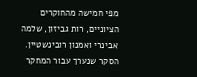מפי חמישה מהחוקרים הציוניים, רות גביזון, שלמה אבינרי ואמנון רובינשטיין.
הסקר שנערך עבור המחקר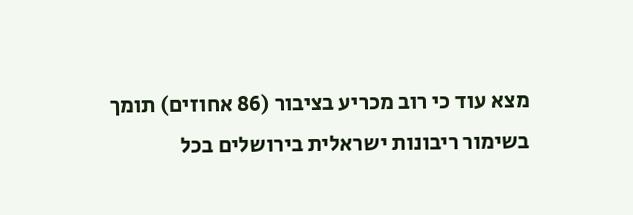מצא עוד כי רוב מכריע בציבור (86 אחוזים) תומך בשימור ריבונות ישראלית בירושלים בכל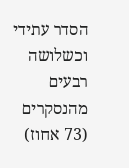הסדר עתידי וכשלושה רבעים מהנסקרים (73 אחוז)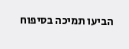הביעו תמיכה בסיפוח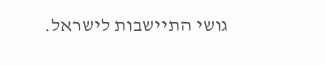גושי התיישבות לישראל.